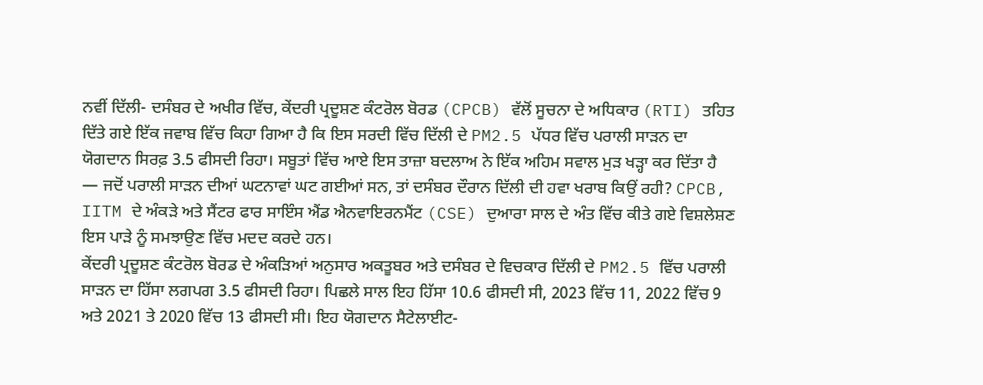ਨਵੀਂ ਦਿੱਲੀ- ਦਸੰਬਰ ਦੇ ਅਖੀਰ ਵਿੱਚ, ਕੇਂਦਰੀ ਪ੍ਰਦੂਸ਼ਣ ਕੰਟਰੋਲ ਬੋਰਡ (CPCB) ਵੱਲੋਂ ਸੂਚਨਾ ਦੇ ਅਧਿਕਾਰ (RTI) ਤਹਿਤ ਦਿੱਤੇ ਗਏ ਇੱਕ ਜਵਾਬ ਵਿੱਚ ਕਿਹਾ ਗਿਆ ਹੈ ਕਿ ਇਸ ਸਰਦੀ ਵਿੱਚ ਦਿੱਲੀ ਦੇ PM2.5 ਪੱਧਰ ਵਿੱਚ ਪਰਾਲੀ ਸਾੜਨ ਦਾ ਯੋਗਦਾਨ ਸਿਰਫ਼ 3.5 ਫੀਸਦੀ ਰਿਹਾ। ਸਬੂਤਾਂ ਵਿੱਚ ਆਏ ਇਸ ਤਾਜ਼ਾ ਬਦਲਾਅ ਨੇ ਇੱਕ ਅਹਿਮ ਸਵਾਲ ਮੁੜ ਖੜ੍ਹਾ ਕਰ ਦਿੱਤਾ ਹੈ — ਜਦੋਂ ਪਰਾਲੀ ਸਾੜਨ ਦੀਆਂ ਘਟਨਾਵਾਂ ਘਟ ਗਈਆਂ ਸਨ, ਤਾਂ ਦਸੰਬਰ ਦੌਰਾਨ ਦਿੱਲੀ ਦੀ ਹਵਾ ਖਰਾਬ ਕਿਉਂ ਰਹੀ? CPCB, IITM ਦੇ ਅੰਕੜੇ ਅਤੇ ਸੈਂਟਰ ਫਾਰ ਸਾਇੰਸ ਐਂਡ ਐਨਵਾਇਰਨਮੈਂਟ (CSE) ਦੁਆਰਾ ਸਾਲ ਦੇ ਅੰਤ ਵਿੱਚ ਕੀਤੇ ਗਏ ਵਿਸ਼ਲੇਸ਼ਣ ਇਸ ਪਾੜੇ ਨੂੰ ਸਮਝਾਉਣ ਵਿੱਚ ਮਦਦ ਕਰਦੇ ਹਨ।
ਕੇਂਦਰੀ ਪ੍ਰਦੂਸ਼ਣ ਕੰਟਰੋਲ ਬੋਰਡ ਦੇ ਅੰਕੜਿਆਂ ਅਨੁਸਾਰ ਅਕਤੂਬਰ ਅਤੇ ਦਸੰਬਰ ਦੇ ਵਿਚਕਾਰ ਦਿੱਲੀ ਦੇ PM2.5 ਵਿੱਚ ਪਰਾਲੀ ਸਾੜਨ ਦਾ ਹਿੱਸਾ ਲਗਪਗ 3.5 ਫੀਸਦੀ ਰਿਹਾ। ਪਿਛਲੇ ਸਾਲ ਇਹ ਹਿੱਸਾ 10.6 ਫੀਸਦੀ ਸੀ, 2023 ਵਿੱਚ 11, 2022 ਵਿੱਚ 9 ਅਤੇ 2021 ਤੇ 2020 ਵਿੱਚ 13 ਫੀਸਦੀ ਸੀ। ਇਹ ਯੋਗਦਾਨ ਸੈਟੇਲਾਈਟ-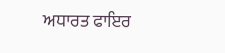ਅਧਾਰਤ ਫਾਇਰ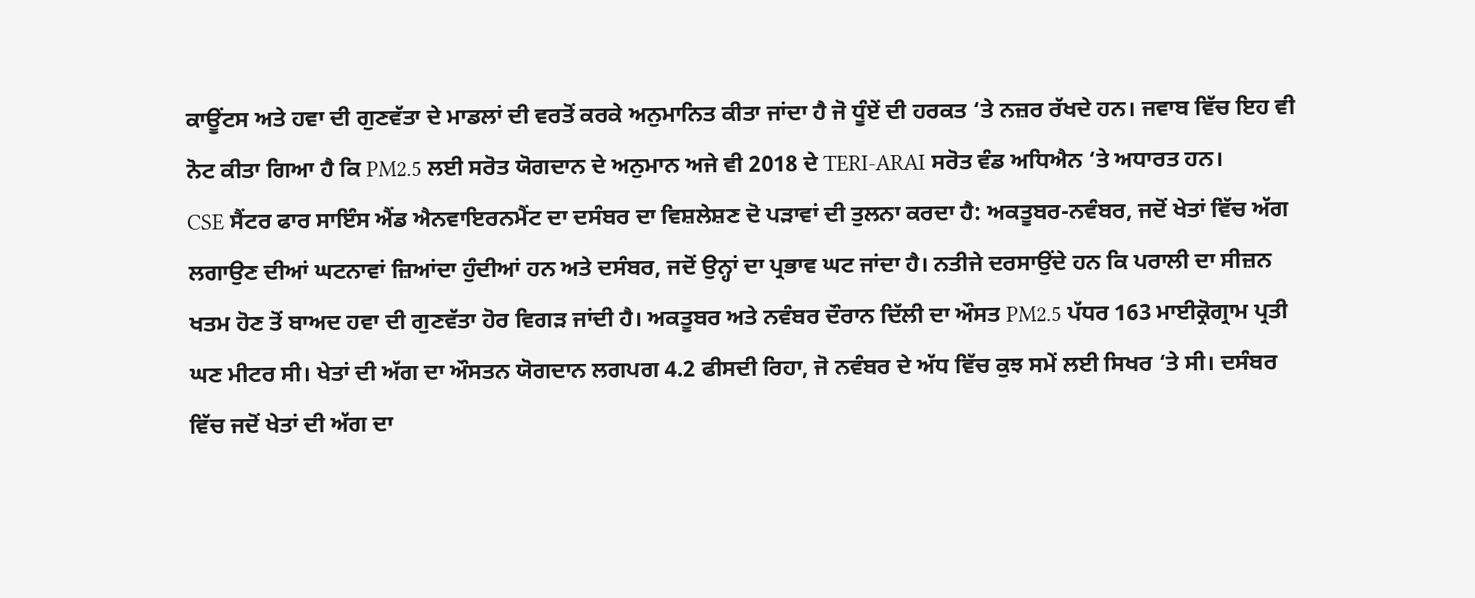ਕਾਊਂਟਸ ਅਤੇ ਹਵਾ ਦੀ ਗੁਣਵੱਤਾ ਦੇ ਮਾਡਲਾਂ ਦੀ ਵਰਤੋਂ ਕਰਕੇ ਅਨੁਮਾਨਿਤ ਕੀਤਾ ਜਾਂਦਾ ਹੈ ਜੋ ਧੂੰਏਂ ਦੀ ਹਰਕਤ ‘ਤੇ ਨਜ਼ਰ ਰੱਖਦੇ ਹਨ। ਜਵਾਬ ਵਿੱਚ ਇਹ ਵੀ ਨੋਟ ਕੀਤਾ ਗਿਆ ਹੈ ਕਿ PM2.5 ਲਈ ਸਰੋਤ ਯੋਗਦਾਨ ਦੇ ਅਨੁਮਾਨ ਅਜੇ ਵੀ 2018 ਦੇ TERI-ARAI ਸਰੋਤ ਵੰਡ ਅਧਿਐਨ ‘ਤੇ ਅਧਾਰਤ ਹਨ।
CSE ਸੈਂਟਰ ਫਾਰ ਸਾਇੰਸ ਐਂਡ ਐਨਵਾਇਰਨਮੈਂਟ ਦਾ ਦਸੰਬਰ ਦਾ ਵਿਸ਼ਲੇਸ਼ਣ ਦੋ ਪੜਾਵਾਂ ਦੀ ਤੁਲਨਾ ਕਰਦਾ ਹੈ: ਅਕਤੂਬਰ-ਨਵੰਬਰ, ਜਦੋਂ ਖੇਤਾਂ ਵਿੱਚ ਅੱਗ ਲਗਾਉਣ ਦੀਆਂ ਘਟਨਾਵਾਂ ਜ਼ਿਆਂਦਾ ਹੁੰਦੀਆਂ ਹਨ ਅਤੇ ਦਸੰਬਰ, ਜਦੋਂ ਉਨ੍ਹਾਂ ਦਾ ਪ੍ਰਭਾਵ ਘਟ ਜਾਂਦਾ ਹੈ। ਨਤੀਜੇ ਦਰਸਾਉਂਦੇ ਹਨ ਕਿ ਪਰਾਲੀ ਦਾ ਸੀਜ਼ਨ ਖਤਮ ਹੋਣ ਤੋਂ ਬਾਅਦ ਹਵਾ ਦੀ ਗੁਣਵੱਤਾ ਹੋਰ ਵਿਗੜ ਜਾਂਦੀ ਹੈ। ਅਕਤੂਬਰ ਅਤੇ ਨਵੰਬਰ ਦੌਰਾਨ ਦਿੱਲੀ ਦਾ ਔਸਤ PM2.5 ਪੱਧਰ 163 ਮਾਈਕ੍ਰੋਗ੍ਰਾਮ ਪ੍ਰਤੀ ਘਣ ਮੀਟਰ ਸੀ। ਖੇਤਾਂ ਦੀ ਅੱਗ ਦਾ ਔਸਤਨ ਯੋਗਦਾਨ ਲਗਪਗ 4.2 ਫੀਸਦੀ ਰਿਹਾ, ਜੋ ਨਵੰਬਰ ਦੇ ਅੱਧ ਵਿੱਚ ਕੁਝ ਸਮੇਂ ਲਈ ਸਿਖਰ ‘ਤੇ ਸੀ। ਦਸੰਬਰ ਵਿੱਚ ਜਦੋਂ ਖੇਤਾਂ ਦੀ ਅੱਗ ਦਾ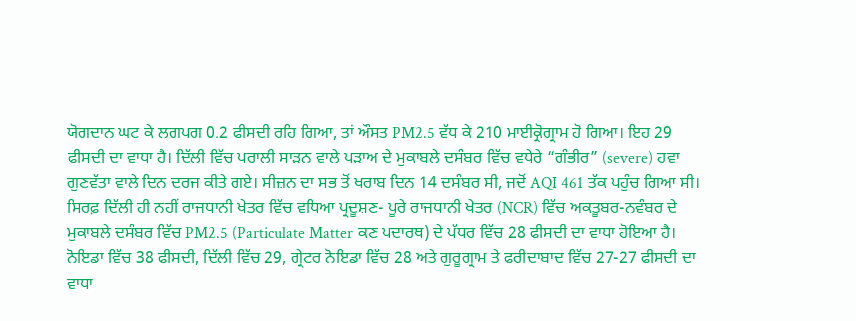ਯੋਗਦਾਨ ਘਟ ਕੇ ਲਗਪਗ 0.2 ਫੀਸਦੀ ਰਹਿ ਗਿਆ, ਤਾਂ ਔਸਤ PM2.5 ਵੱਧ ਕੇ 210 ਮਾਈਕ੍ਰੋਗ੍ਰਾਮ ਹੋ ਗਿਆ। ਇਹ 29 ਫੀਸਦੀ ਦਾ ਵਾਧਾ ਹੈ। ਦਿੱਲੀ ਵਿੱਚ ਪਰਾਲੀ ਸਾੜਨ ਵਾਲੇ ਪੜਾਅ ਦੇ ਮੁਕਾਬਲੇ ਦਸੰਬਰ ਵਿੱਚ ਵਧੇਰੇ “ਗੰਭੀਰ” (severe) ਹਵਾ ਗੁਣਵੱਤਾ ਵਾਲੇ ਦਿਨ ਦਰਜ ਕੀਤੇ ਗਏ। ਸੀਜ਼ਨ ਦਾ ਸਭ ਤੋਂ ਖਰਾਬ ਦਿਨ 14 ਦਸੰਬਰ ਸੀ, ਜਦੋਂ AQI 461 ਤੱਕ ਪਹੁੰਚ ਗਿਆ ਸੀ।
ਸਿਰਫ਼ ਦਿੱਲੀ ਹੀ ਨਹੀਂ ਰਾਜਧਾਨੀ ਖੇਤਰ ਵਿੱਚ ਵਧਿਆ ਪ੍ਰਦੂਸ਼ਣ- ਪੂਰੇ ਰਾਜਧਾਨੀ ਖੇਤਰ (NCR) ਵਿੱਚ ਅਕਤੂਬਰ-ਨਵੰਬਰ ਦੇ ਮੁਕਾਬਲੇ ਦਸੰਬਰ ਵਿੱਚ PM2.5 (Particulate Matter ਕਣ ਪਦਾਰਥ) ਦੇ ਪੱਧਰ ਵਿੱਚ 28 ਫੀਸਦੀ ਦਾ ਵਾਧਾ ਹੋਇਆ ਹੈ। ਨੋਇਡਾ ਵਿੱਚ 38 ਫੀਸਦੀ, ਦਿੱਲੀ ਵਿੱਚ 29, ਗ੍ਰੇਟਰ ਨੋਇਡਾ ਵਿੱਚ 28 ਅਤੇ ਗੁਰੂਗ੍ਰਾਮ ਤੇ ਫਰੀਦਾਬਾਦ ਵਿੱਚ 27-27 ਫੀਸਦੀ ਦਾ ਵਾਧਾ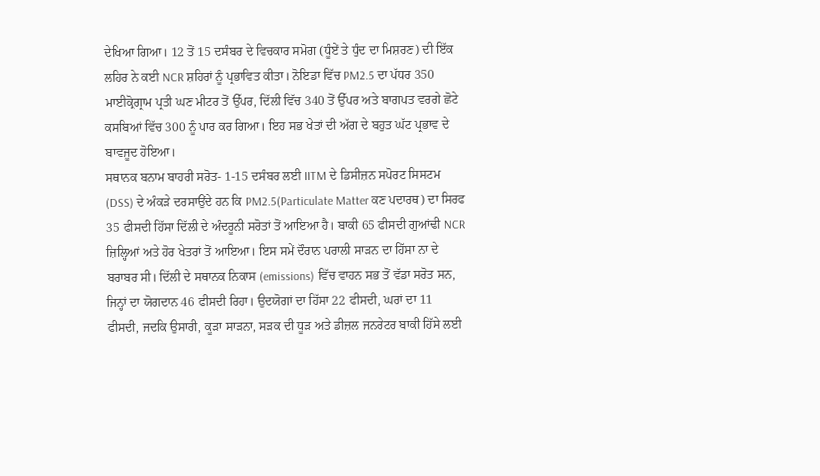ਦੇਖਿਆ ਗਿਆ। 12 ਤੋਂ 15 ਦਸੰਬਰ ਦੇ ਵਿਚਕਾਰ ਸਮੋਗ (ਧੂੰਏਂ ਤੇ ਧੁੰਦ ਦਾ ਮਿਸ਼ਰਣ) ਦੀ ਇੱਕ ਲਹਿਰ ਨੇ ਕਈ NCR ਸ਼ਹਿਰਾਂ ਨੂੰ ਪ੍ਰਭਾਵਿਤ ਕੀਤਾ। ਨੋਇਡਾ ਵਿੱਚ PM2.5 ਦਾ ਪੱਧਰ 350 ਮਾਈਕ੍ਰੋਗ੍ਰਾਮ ਪ੍ਰਤੀ ਘਣ ਮੀਟਰ ਤੋਂ ਉੱਪਰ, ਦਿੱਲੀ ਵਿੱਚ 340 ਤੋਂ ਉੱਪਰ ਅਤੇ ਬਾਗਪਤ ਵਰਗੇ ਛੋਟੇ ਕਸਬਿਆਂ ਵਿੱਚ 300 ਨੂੰ ਪਾਰ ਕਰ ਗਿਆ। ਇਹ ਸਭ ਖੇਤਾਂ ਦੀ ਅੱਗ ਦੇ ਬਹੁਤ ਘੱਟ ਪ੍ਰਭਾਵ ਦੇ ਬਾਵਜੂਦ ਹੋਇਆ।
ਸਥਾਨਕ ਬਨਾਮ ਬਾਹਰੀ ਸਰੋਤ- 1-15 ਦਸੰਬਰ ਲਈ IITM ਦੇ ਡਿਸੀਜ਼ਨ ਸਪੋਰਟ ਸਿਸਟਮ (DSS) ਦੇ ਅੰਕੜੇ ਦਰਸਾਉਂਦੇ ਹਨ ਕਿ PM2.5(Particulate Matter ਕਣ ਪਦਾਰਥ) ਦਾ ਸਿਰਫ 35 ਫੀਸਦੀ ਹਿੱਸਾ ਦਿੱਲੀ ਦੇ ਅੰਦਰੂਨੀ ਸਰੋਤਾਂ ਤੋਂ ਆਇਆ ਹੈ। ਬਾਕੀ 65 ਫੀਸਦੀ ਗੁਆਂਢੀ NCR ਜ਼ਿਲ੍ਹਿਆਂ ਅਤੇ ਹੋਰ ਖੇਤਰਾਂ ਤੋਂ ਆਇਆ। ਇਸ ਸਮੇਂ ਦੌਰਾਨ ਪਰਾਲੀ ਸਾੜਨ ਦਾ ਹਿੱਸਾ ਨਾ ਦੇ ਬਰਾਬਰ ਸੀ। ਦਿੱਲੀ ਦੇ ਸਥਾਨਕ ਨਿਕਾਸ (emissions) ਵਿੱਚ ਵਾਹਨ ਸਭ ਤੋਂ ਵੱਡਾ ਸਰੋਤ ਸਨ, ਜਿਨ੍ਹਾਂ ਦਾ ਯੋਗਦਾਨ 46 ਫੀਸਦੀ ਰਿਹਾ। ਉਦਯੋਗਾਂ ਦਾ ਹਿੱਸਾ 22 ਫੀਸਦੀ, ਘਰਾਂ ਦਾ 11 ਫੀਸਦੀ, ਜਦਕਿ ਉਸਾਰੀ, ਕੂੜਾ ਸਾੜਨਾ, ਸੜਕ ਦੀ ਧੂੜ ਅਤੇ ਡੀਜ਼ਲ ਜਨਰੇਟਰ ਬਾਕੀ ਹਿੱਸੇ ਲਈ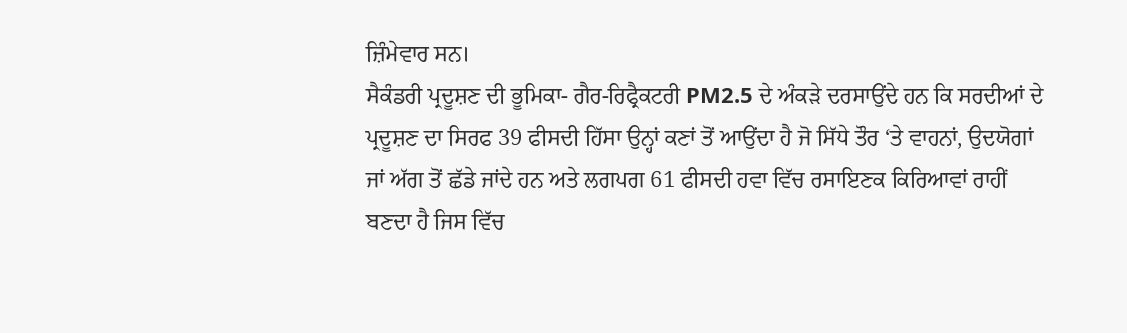ਜ਼ਿੰਮੇਵਾਰ ਸਨ।
ਸੈਕੰਡਰੀ ਪ੍ਰਦੂਸ਼ਣ ਦੀ ਭੂਮਿਕਾ- ਗੈਰ-ਰਿਫ੍ਰੈਕਟਰੀ PM2.5 ਦੇ ਅੰਕੜੇ ਦਰਸਾਉਂਦੇ ਹਨ ਕਿ ਸਰਦੀਆਂ ਦੇ ਪ੍ਰਦੂਸ਼ਣ ਦਾ ਸਿਰਫ 39 ਫੀਸਦੀ ਹਿੱਸਾ ਉਨ੍ਹਾਂ ਕਣਾਂ ਤੋਂ ਆਉਂਦਾ ਹੈ ਜੋ ਸਿੱਧੇ ਤੌਰ ‘ਤੇ ਵਾਹਨਾਂ, ਉਦਯੋਗਾਂ ਜਾਂ ਅੱਗ ਤੋਂ ਛੱਡੇ ਜਾਂਦੇ ਹਨ ਅਤੇ ਲਗਪਗ 61 ਫੀਸਦੀ ਹਵਾ ਵਿੱਚ ਰਸਾਇਣਕ ਕਿਰਿਆਵਾਂ ਰਾਹੀਂ ਬਣਦਾ ਹੈ ਜਿਸ ਵਿੱਚ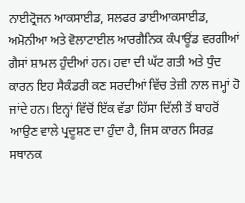ਨਾਈਟ੍ਰੋਜਨ ਆਕਸਾਈਡ, ਸਲਫਰ ਡਾਈਆਕਸਾਈਡ, ਅਮੋਨੀਆ ਅਤੇ ਵੋਲਾਟਾਈਲ ਆਰਗੈਨਿਕ ਕੰਪਾਊਂਡ ਵਰਗੀਆਂ ਗੈਸਾਂ ਸ਼ਾਮਲ ਹੁੰਦੀਆਂ ਹਨ। ਹਵਾ ਦੀ ਘੱਟ ਗਤੀ ਅਤੇ ਧੁੰਦ ਕਾਰਨ ਇਹ ਸੈਕੰਡਰੀ ਕਣ ਸਰਦੀਆਂ ਵਿੱਚ ਤੇਜ਼ੀ ਨਾਲ ਜਮ੍ਹਾਂ ਹੋ ਜਾਂਦੇ ਹਨ। ਇਨ੍ਹਾਂ ਵਿੱਚੋਂ ਇੱਕ ਵੱਡਾ ਹਿੱਸਾ ਦਿੱਲੀ ਤੋਂ ਬਾਹਰੋਂ ਆਉਣ ਵਾਲੇ ਪ੍ਰਦੂਸ਼ਣ ਦਾ ਹੁੰਦਾ ਹੈ, ਜਿਸ ਕਾਰਨ ਸਿਰਫ਼ ਸਥਾਨਕ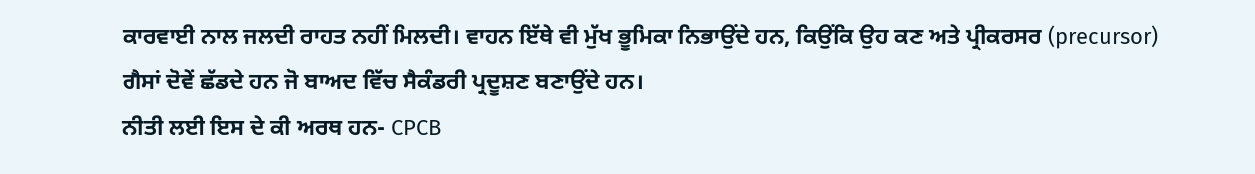ਕਾਰਵਾਈ ਨਾਲ ਜਲਦੀ ਰਾਹਤ ਨਹੀਂ ਮਿਲਦੀ। ਵਾਹਨ ਇੱਥੇ ਵੀ ਮੁੱਖ ਭੂਮਿਕਾ ਨਿਭਾਉਂਦੇ ਹਨ, ਕਿਉਂਕਿ ਉਹ ਕਣ ਅਤੇ ਪ੍ਰੀਕਰਸਰ (precursor) ਗੈਸਾਂ ਦੋਵੇਂ ਛੱਡਦੇ ਹਨ ਜੋ ਬਾਅਦ ਵਿੱਚ ਸੈਕੰਡਰੀ ਪ੍ਰਦੂਸ਼ਣ ਬਣਾਉਂਦੇ ਹਨ।
ਨੀਤੀ ਲਈ ਇਸ ਦੇ ਕੀ ਅਰਥ ਹਨ- CPCB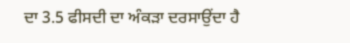ਦਾ 3.5 ਫੀਸਦੀ ਦਾ ਅੰਕੜਾ ਦਰਸਾਉਂਦਾ ਹੈ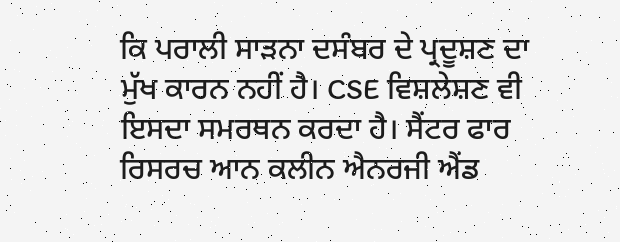ਕਿ ਪਰਾਲੀ ਸਾੜਨਾ ਦਸੰਬਰ ਦੇ ਪ੍ਰਦੂਸ਼ਣ ਦਾ ਮੁੱਖ ਕਾਰਨ ਨਹੀਂ ਹੈ। CSE ਵਿਸ਼ਲੇਸ਼ਣ ਵੀ ਇਸਦਾ ਸਮਰਥਨ ਕਰਦਾ ਹੈ। ਸੈਂਟਰ ਫਾਰ ਰਿਸਰਚ ਆਨ ਕਲੀਨ ਐਨਰਜੀ ਐਂਡ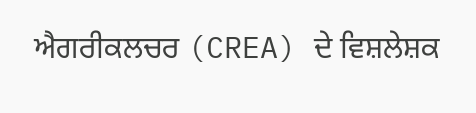ਐਗਰੀਕਲਚਰ (CREA) ਦੇ ਵਿਸ਼ਲੇਸ਼ਕ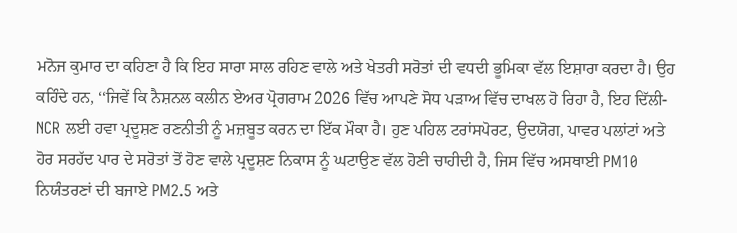ਮਨੋਜ ਕੁਮਾਰ ਦਾ ਕਹਿਣਾ ਹੈ ਕਿ ਇਹ ਸਾਰਾ ਸਾਲ ਰਹਿਣ ਵਾਲੇ ਅਤੇ ਖੇਤਰੀ ਸਰੋਤਾਂ ਦੀ ਵਧਦੀ ਭੂਮਿਕਾ ਵੱਲ ਇਸ਼ਾਰਾ ਕਰਦਾ ਹੈ। ਉਹ ਕਹਿੰਦੇ ਹਨ, ‘‘ਜਿਵੇਂ ਕਿ ਨੈਸ਼ਨਲ ਕਲੀਨ ਏਅਰ ਪ੍ਰੋਗਰਾਮ 2026 ਵਿੱਚ ਆਪਣੇ ਸੋਧ ਪੜਾਅ ਵਿੱਚ ਦਾਖਲ ਹੋ ਰਿਹਾ ਹੈ, ਇਹ ਦਿੱਲੀ-NCR ਲਈ ਹਵਾ ਪ੍ਰਦੂਸ਼ਣ ਰਣਨੀਤੀ ਨੂੰ ਮਜ਼ਬੂਤ ਕਰਨ ਦਾ ਇੱਕ ਮੌਕਾ ਹੈ। ਹੁਣ ਪਹਿਲ ਟਰਾਂਸਪੋਰਟ, ਉਦਯੋਗ, ਪਾਵਰ ਪਲਾਂਟਾਂ ਅਤੇ ਹੋਰ ਸਰਹੱਦ ਪਾਰ ਦੇ ਸਰੋਤਾਂ ਤੋਂ ਹੋਣ ਵਾਲੇ ਪ੍ਰਦੂਸ਼ਣ ਨਿਕਾਸ ਨੂੰ ਘਟਾਉਣ ਵੱਲ ਹੋਣੀ ਚਾਹੀਦੀ ਹੈ, ਜਿਸ ਵਿੱਚ ਅਸਥਾਈ PM10 ਨਿਯੰਤਰਣਾਂ ਦੀ ਬਜਾਏ PM2.5 ਅਤੇ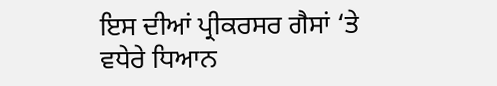ਇਸ ਦੀਆਂ ਪ੍ਰੀਕਰਸਰ ਗੈਸਾਂ ‘ਤੇ ਵਧੇਰੇ ਧਿਆਨ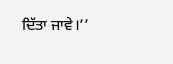ਦਿੱਤਾ ਜਾਵੇ।’’